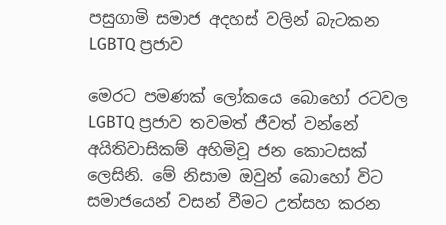පසුගාමි සමාජ අදහස් වලින් බැටකන LGBTQ ප්‍රජාව

මෙරට පමණක් ලෝකයෙ බොහෝ රටවල LGBTQ ප්‍රජාව තවමත් ජීවත් වන්නේ අයිතිවාසිකම් අහිමිවූ ජන කොටසක් ලෙසිනි. මේ නිසාම ඔවුන් බොහෝ විට සමාජයෙන් වසන් වීමට උත්සහ කරන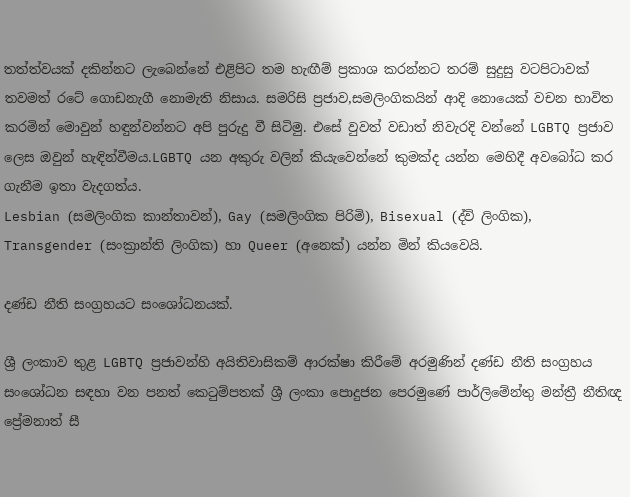තත්ත්වයක් දකින්නට ලැබෙන්නේ එළිපිට තම හැඟීම් ප්‍රකාශ කරන්නට තරම් සුදුසු වටපිටාවක් තවමත් රටේ ගොඩනැගී නොමැති නිසාය. සමරිසි ප්‍රජාව,සමලිංගිකයින් ආදි නොයෙක් වචන භාවිත කරමින් මොවුන් හඳුන්වන්නට අපි පුරුදු වී සිටිමු. එසේ වුවත් වඩාත් නිවැරදි වන්නේ LGBTQ ප්‍රජාව
ලෙස ඔවුන් හැඳින්වීමය.LGBTQ යන අකුරු වලින් කියැවෙන්නේ කුමක්ද යන්න මෙහිදී අවබෝධ කර ගැනීම ඉතා වැදගත්ය.
Lesbian (සමලිංගික කාන්තාවන්), Gay (සමලිංගික පිරිමි), Bisexual (ද්වි ලිංගික), Transgender (සංක්‍රාන්ති ලිංගික) හා Queer (අනෙක්) යන්න මින් කියවෙයි.

දණ්ඩ නීති සංග්‍රහයට සංශෝධනයක්.

ශ්‍රී ලංකාව තුළ LGBTQ ප්‍රජාවන්හි අයිතිවාසිකම් ආරක්ෂා කිරීමේ අරමුණින් දණ්ඩ නීති සංග්‍රහය සංශෝධන සඳහා වන පනත් කෙටුම්පතක් ශ්‍රී ලංකා පොදුජන පෙරමුණේ පාර්ලිමේන්තු මන්ත්‍රී නීතිඥ ප්‍රේමනාත් සී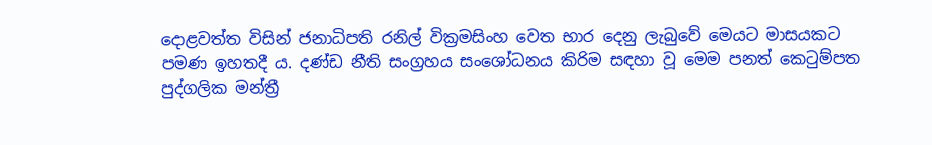දොළවත්ත විසින් ජනාධිපති රනිල් වික්‍රමසිංහ වෙත භාර දෙනු ලැබුවේ මෙයට මාසයකට පමණ ඉහතදී ය. දණ්ඩ නීති සංග්‍රහය සංශෝධනය කිරිම සඳහා වූ මෙම පනත් කෙටුම්පත පුද්ගලික මන්ත්‍රී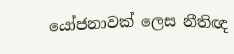යෝජනාවක් ලෙස නීතිඥ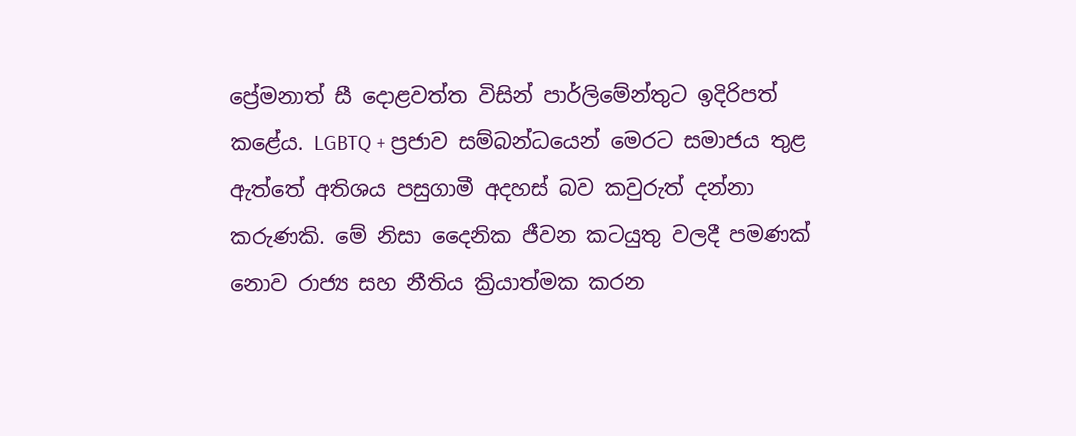ප්‍රේමනාත් සී දොළවත්ත විසින් පාර්ලිමේන්තුට ඉදිරිපත් කළේය. LGBTQ + ප්‍රජාව සම්බන්ධයෙන් මෙරට සමාජය තුළ ඇත්තේ අතිශය පසුගාමී අදහස් බව කවුරුත් දන්නා කරුණකි. මේ නිසා දෛනික ජීවන කටයුතු වලදී පමණක් නොව රාජ්‍ය සහ නීතිය ක්‍රියාත්මක කරන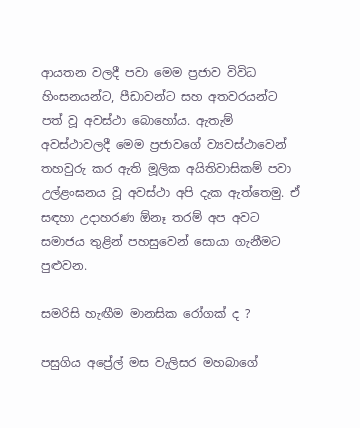ආයතන වලදී පවා මෙම ප්‍රජාව විවිධ හිංසනයන්ට, පීඩාවන්ට සහ අතවරයන්ට පත් වූ අවස්ථා බොහෝය. ඇතැම් අවස්ථාවලදී මෙම ප්‍රජාවගේ ව්‍යවස්ථාවෙන් තහවුරු කර ඇති මූලික අයිතිවාසිකම් පවා උල්ළංඝනය වූ අවස්ථා අපි දැක ඇත්තෙමු. ඒ සඳහා උදාහරණ ඕනෑ තරම් අප අවට සමාජය තුළින් පහසුවෙන් සොයා ගැනීමට පුළුවන.

සමරිසි හැඟීම මානසික රෝගක් ද ?

පසුගිය අප්‍රේල් මස වැලිසර මහබාගේ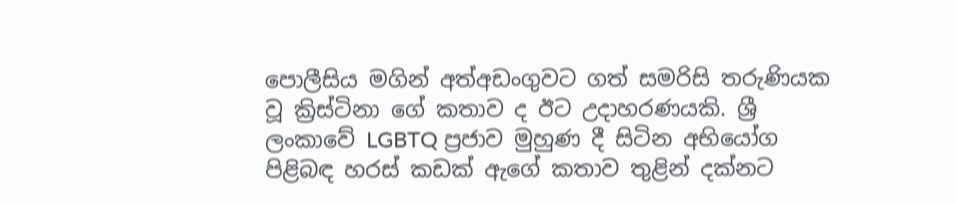පොලීසිය මගින් අත්අඩංගුවට ගත් සමරිසි තරුණියක වූ ක්‍රිස්ටිනා ගේ කතාව ද ඊට උදාහරණයකි. ශ්‍රී ලංකාවේ LGBTQ ප්‍රජාව මුහුණ දී සිටින අභියෝග පිළිබඳ හරස් කඩක් ඇගේ කතාව තුළින් දක්නට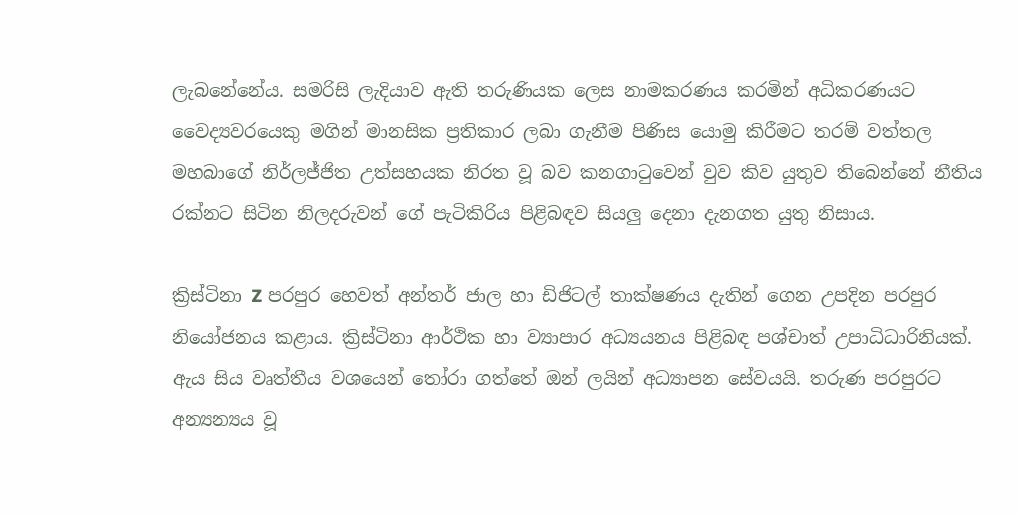ලැබනේනේය. සමරිසි ලැදියාව ඇති තරුණියක ලෙස නාමකරණය කරමින් අධිකරණයට වෛද්‍යවරයෙකු මගින් මානසික ප්‍රතිකාර ලබා ගැනීම පිණිස යොමු කිරීමට තරම් වත්තල මහබාගේ නිර්ලජ්ජිත උත්සහයක නිරත වූ බව කනගාටුවෙන් වුව කිව යුතුව තිබෙන්නේ නීතිය රක්නට සිටින නිලදරුවන් ගේ පැටිකිරිය පිළිබඳව සියලු දෙනා දැනගත යුතු නිසාය.

ක්‍රිස්ටිනා Z පරපුර හෙවත් අන්තර් ජාල හා ඩිජිටල් තාක්ෂණය දැතින් ගෙන උපදින පරපුර නියෝජනය කළාය. ක්‍රිස්ටිනා ආර්ථික හා ව්‍යාපාර අධ්‍යයනය පිළිබඳ පශ්චාත් උපාධිධාරිනියක්. ඇය සිය වෘත්තීය වශයෙන් තෝරා ගත්තේ ඔන් ලයින් අධ්‍යාපන සේවයයි. තරුණ පරපුරට අන්‍යන්‍යය වූ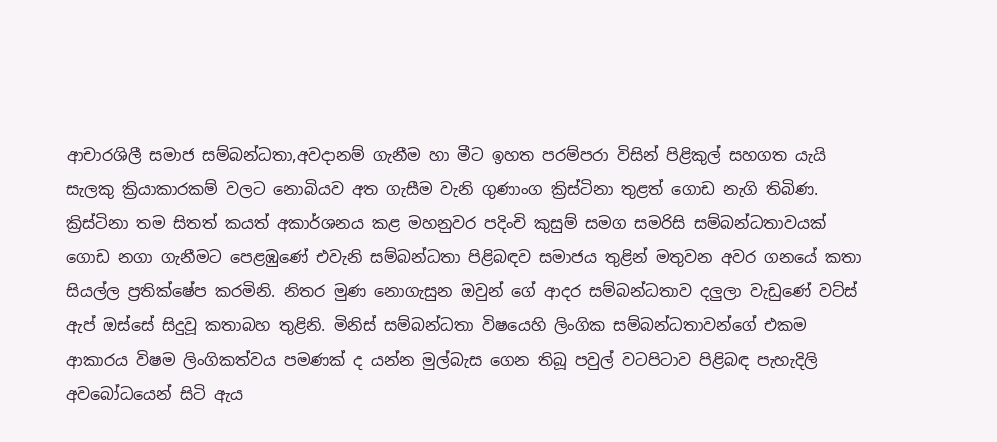ආචාරශිලී සමාජ සම්බන්ධතා,අවදානම් ගැනීම හා මීට ඉහත පරම්පරා විසින් පිළිකුල් සහගත යැයි සැලකු ක්‍රියාකාරකම් වලට නොබියව අත ගැසීම වැනි ගුණාංග ක්‍රිස්ටිනා තුළත් ගොඩ නැගි තිබිණ. ක්‍රිස්ටිනා තම සිතත් කයත් අකාර්ශනය කළ මහනුවර පදිංචි කුසුම් සමග සමරිසි සම්බන්ධතාවයක් ගොඩ නගා ගැනීමට පෙළඹුණේ එවැනි සම්බන්ධතා පිළිබඳව සමාජය තුළින් මතුවන අවර ගනයේ කතා සියල්ල ප්‍රතික්ෂේප කරමිනි. නිතර මුණ නොගැසුන ඔවුන් ගේ ආදර සම්බන්ධතාව දලුලා වැඩුණේ වට්ස් ඇප් ඔස්සේ සිදුවූ කතාබහ තුළිනි. මිනිස් සම්බන්ධතා විෂයෙහි ලිංගික සම්බන්ධතාවන්ගේ එකම ආකාරය විෂම ලිංගිකත්වය පමණක් ද යන්න මුල්බැස ගෙන තිබූ පවුල් වටපිටාව පිළිබඳ පැහැදිලි අවබෝධයෙන් සිටි ඇය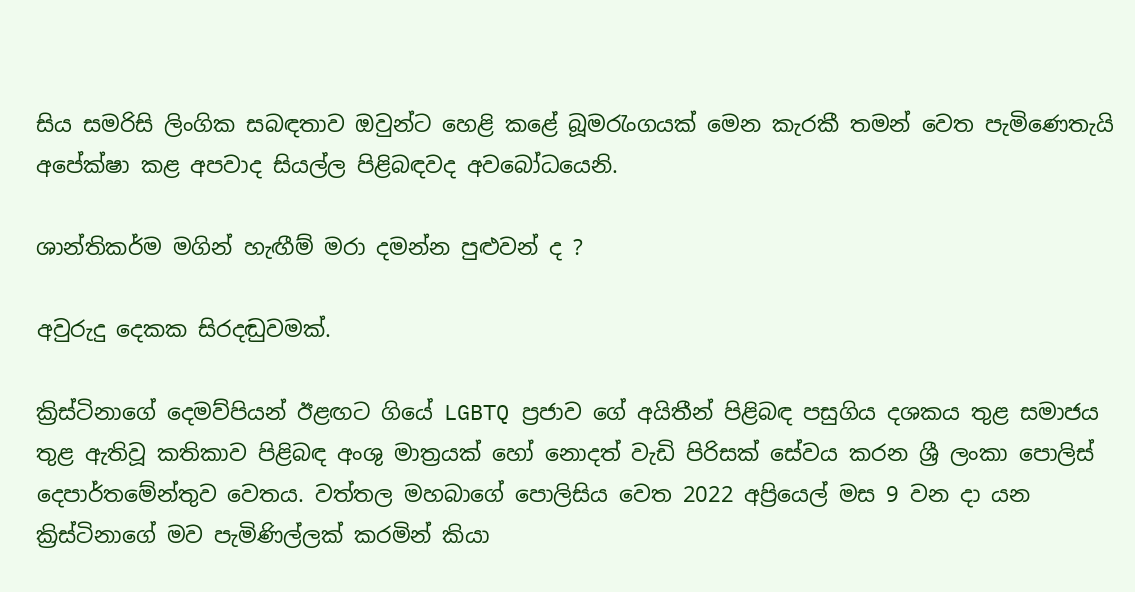සිය සමරිසි ලිංගික සබඳතාව ඔවුන්ට හෙළි කළේ බූමරැංගයක් මෙන කැරකී තමන් වෙත පැමිණෙතැයි අපේක්ෂා කළ අපවාද සියල්ල පිළිබඳවද අවබෝධයෙනි.

ශාන්තිකර්ම මගින් හැඟීම් මරා දමන්න පුළුවන් ද ?

අවුරුදු දෙකක සිරදඬුවමක්.

ක්‍රිස්ටිනාගේ දෙමව්පියන් ඊළඟට ගියේ LGBTQ ප්‍රජාව ගේ අයිතීන් පිළිබඳ පසුගිය දශකය තුළ සමාජය තුළ ඇතිවූ කතිකාව පිළිබඳ අංශු මාත්‍රයක් හෝ නොදත් වැඩි පිරිසක් සේවය කරන ශ්‍රී ලංකා පොලිස් දෙපාර්තමේන්තුව වෙතය. වත්තල මහබාගේ පොලිසිය වෙත 2022 අප්‍රියෙල් මස 9 වන දා යන ක්‍රිස්ටිනාගේ මව පැමිණිල්ලක් කරමින් කියා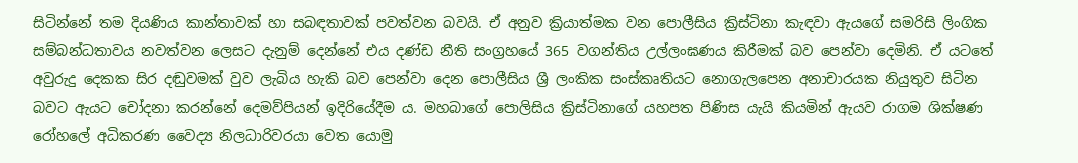සිටින්නේ තම දියණිය කාන්තාවක් හා සබඳතාවක් පවත්වන බවයි. ඒ අනුව ක්‍රියාත්මක වන පොලීසිය ක්‍රිස්ටිනා කැඳවා ඇයගේ සමරිසි ලිංගික සම්බන්ධතාවය නවත්වන ලෙසට දැනුම් දෙන්නේ එය දණ්ඩ නීති සංග්‍රහයේ 365 වගන්තිය උල්ලංඝණය කිරීමක් බව පෙන්වා දෙමිනි. ඒ යටතේ අවුරුදු දෙකක සිර දඬුවමක් වුව ලැබිය හැකි බව පෙන්වා දෙන පොලීසිය ශ්‍රී ලංකික සංස්කෘතියට නොගැලපෙන අනාචාරයක නියුතුව සිටින බවට ඇයට චෝදනා කරන්නේ දෙමව්පියන් ඉදිරියේදීම ය. මහබාගේ පොලිසිය ක්‍රිස්ටිනාගේ යහපත පිණිස යැයි කියමින් ඇයව රාගම ශික්ෂණ රෝහලේ අධිකරණ වෛද්‍ය නිලධාරිවරයා වෙත යොමු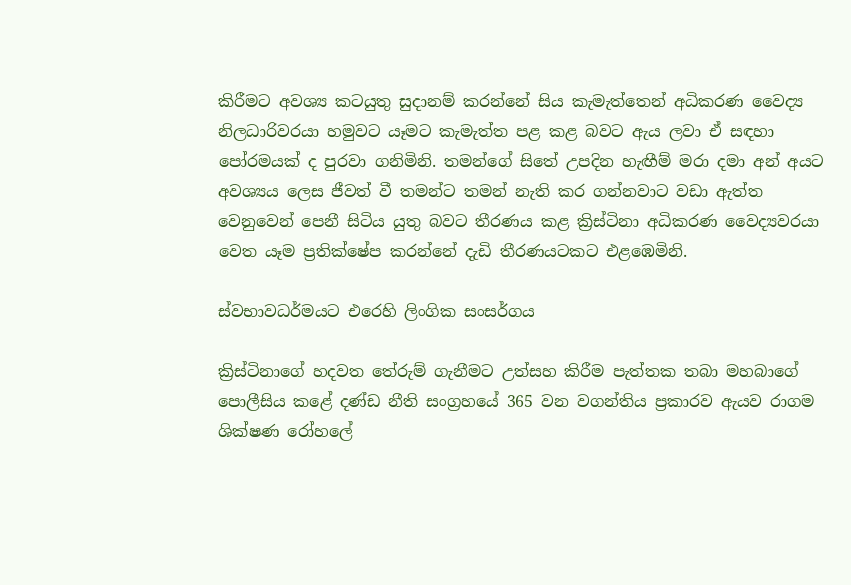කිරීමට අවශ්‍ය කටයුතු සුදානම් කරන්නේ සිය කැමැත්තෙන් අධිකරණ වෛද්‍ය නිලධාරිවරයා හමුවට යෑමට කැමැත්ත පළ කළ බවට ඇය ලවා ඒ සඳහා පෝරමයක් ද පුරවා ගනිමිනි. තමන්ගේ සිතේ උපදින හැඟීම් මරා දමා අන් අයට අවශ්‍යය ලෙස ජීවත් වී තමන්ට තමන් නැති කර ගන්නවාට වඩා ඇත්ත වෙනුවෙන් පෙනී සිටිය යුතු බවට තීරණය කළ ක්‍රිස්ටිනා අධිකරණ වෛද්‍යවරයා වෙත යෑම ප්‍රතික්ෂේප කරන්නේ දැඩි තීරණයටකට එළඹෙමිනි.

ස්වභාවධර්මයට එරෙහි ලිංගික සංසර්ගය

ක්‍රිස්ටිනාගේ හදවත තේරුම් ගැනීමට උත්සහ කිරීම පැත්තක තබා මහබාගේ පොලීසිය කළේ දණ්ඩ නීති සංග්‍රහයේ 365 වන වගන්තිය ප්‍රකාරව ඇයව රාගම ශික්ෂණ රෝහලේ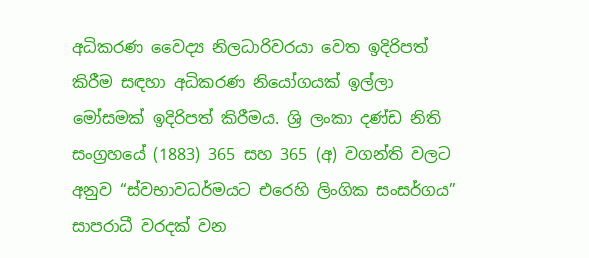අධිකරණ වෛද්‍ය නිලධාරිවරයා වෙත ඉදිරිපත් කිරීම සඳහා අධිකරණ නියෝගයක් ඉල්ලා මෝසමක් ඉදිරිපත් කිරීමය. ශ්‍රි ලංකා දණ්ඩ නිති සංග්‍රහයේ (1883) 365 සහ 365 (අ) වගන්ති වලට අනුව “ස්වභාවධර්මයට එරෙහි ලිංගික සංසර්ගය” සාපරාධී වරදක් වන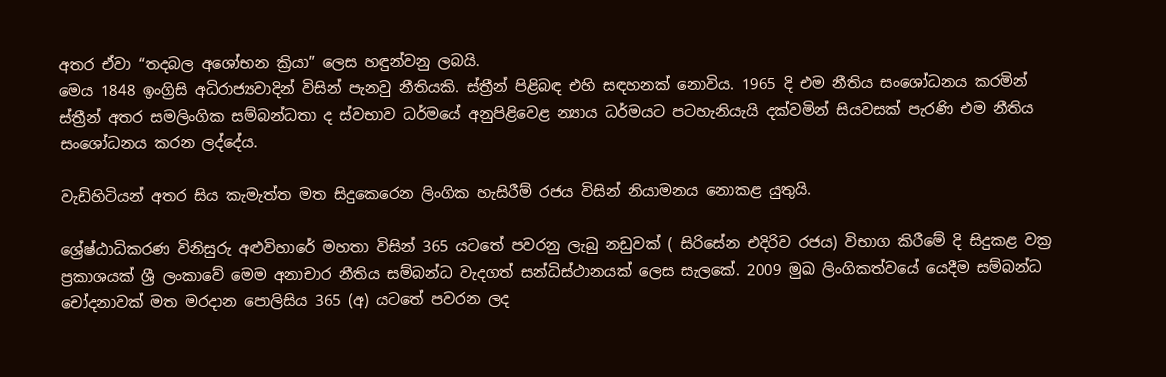අතර ඒවා “තදබල අශෝභන ක්‍රියා” ලෙස හඳුන්වනු ලබයි.
මෙය 1848 ඉංග්‍රිසි අධිරාජ්‍යවාදින් විසින් පැනවු නීතියකි. ස්ත්‍රීන් පිළිබඳ එහි සඳහනක් නොවිය. 1965 දි එම නීතිය සංශෝධනය කරමින් ස්ත්‍රීන් අතර සමලිංගික සම්බන්ධතා ද ස්වභාව ධර්මයේ අනුපිළිවෙළ න්‍යාය ධර්මයට පටහැනියැයි දක්වමින් සියවසක් පැරණි එම නීතිය සංශෝධනය කරන ලද්දේය.

වැඩිහිටියන් අතර සිය කැමැත්ත මත සිදුකෙරෙන ලිංගික හැසිරීම් රජය විසින් නියාමනය නොකළ යුතුයි.

ශ්‍රේෂ්ඨාධිකරණ විනිසුරු අළුවිහාරේ මහතා විසින් 365 යටතේ පවරනු ලැබු නඩුවක් ( සිරිසේන එදිරිව රජය) විභාග කිරීමේ දි සිදුකළ වක්‍ර ප්‍රකාශයක් ශ්‍රී ලංකාවේ මෙම අනාචාර නීතිය සම්බන්ධ වැදගත් සන්ධිස්ථානයක් ලෙස සැලකේ. 2009 මුඛ ලිංගිකත්වයේ යෙදීම සම්බන්ධ චෝදනාවක් මත මරදාන පොලිසිය 365 (අ) යටතේ පවරන ලද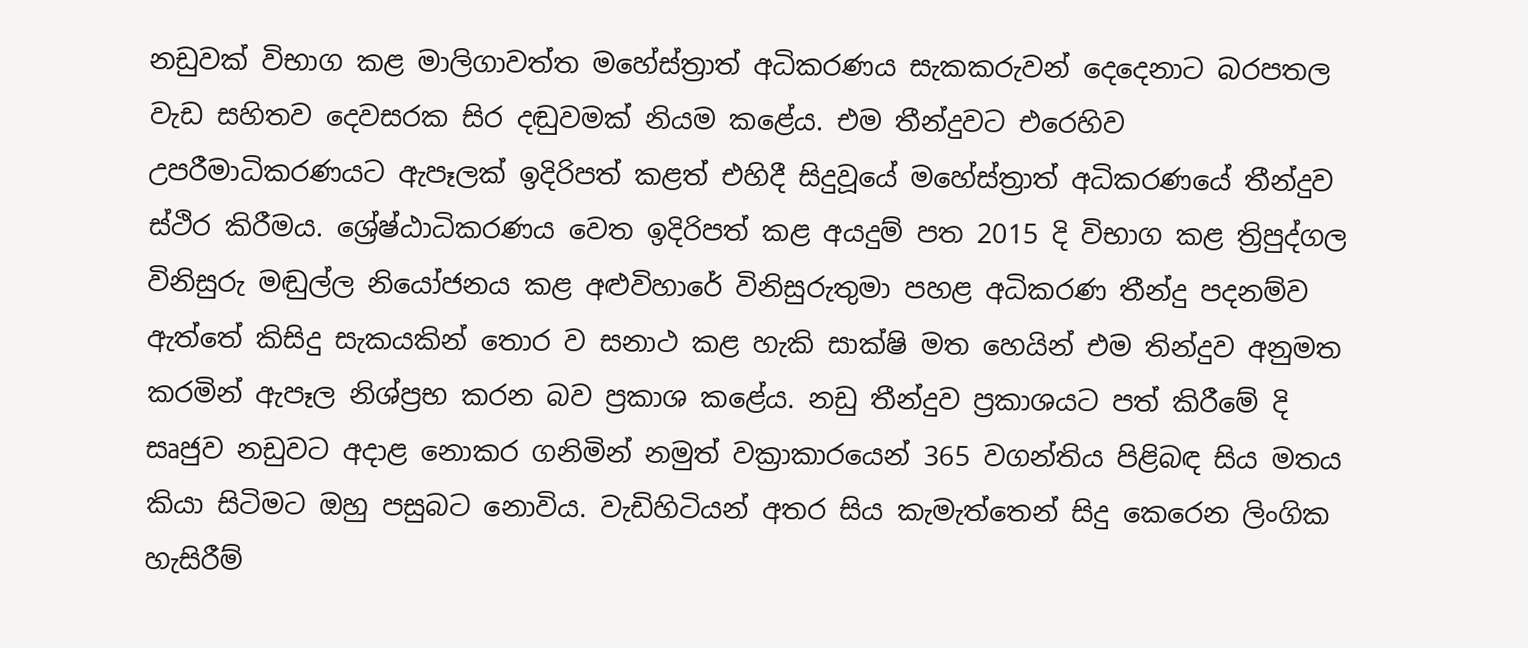නඩුවක් විභාග කළ මාලිගාවත්ත මහේස්ත්‍රාත් අධිකරණය සැකකරුවන් දෙදෙනාට බරපතල වැඩ සහිතව දෙවසරක සිර දඬුවමක් නියම කළේය. එම තීන්දුවට එරෙහිව උපරීමාධිකරණයට ඇපෑලක් ඉදිරිපත් කළත් එහිදී සිදුවූයේ මහේස්ත්‍රාත් අධිකරණයේ තීන්දුව ස්ථිර කිරීමය. ශ්‍රේෂ්ඨාධිකරණය වෙත ඉදිරිපත් කළ අයදුම් පත 2015 දි විභාග කළ ත්‍රිපුද්ගල විනිසුරු මඬුල්ල නියෝජනය කළ අළුවිහාරේ විනිසුරුතුමා පහළ අධිකරණ තීන්දු පදනම්ව ඇත්තේ කිසිදු සැකයකින් තොර ව සනාථ කළ හැකි සාක්ෂි මත හෙයින් එම තින්දුව අනුමත කරමින් ඇපෑල නිශ්ප්‍රභ කරන බව ප්‍රකාශ කළේය. නඩු තීන්දුව ප්‍රකාශයට පත් කිරීමේ දි සෘජුව නඩුවට අදාළ නොකර ගනිමින් නමුත් වක්‍රාකාරයෙන් 365 වගන්තිය පිළිබඳ සිය මතය කියා සිටිමට ඔහු පසුබට නොවිය. වැඩිහිටියන් අතර සිය කැමැත්තෙන් සිදු කෙරෙන ලිංගික හැසිරීම්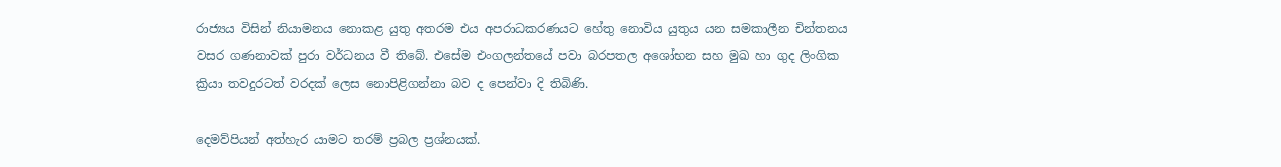රාජ්‍යය විසින් නියාමනය නොකළ යුතු අතරම එය අපරාධකරණයට හේතු නොවිය යුතුය යන සමකාලීන චින්තනය වසර ගණනාවක් පුරා වර්ධනය වී තිබේ. එසේම එංගලන්තයේ පවා බරපතල අශෝභන සහ මුඛ හා ගුද ලිංගික ක්‍රියා තවදුරටත් වරදක් ලෙස නොපිළිගන්නා බව ද පෙන්වා දි තිබිණි.

දෙමව්පියන් අත්හැර යාමට තරම් ප්‍රබල ප්‍රශ්නයක්.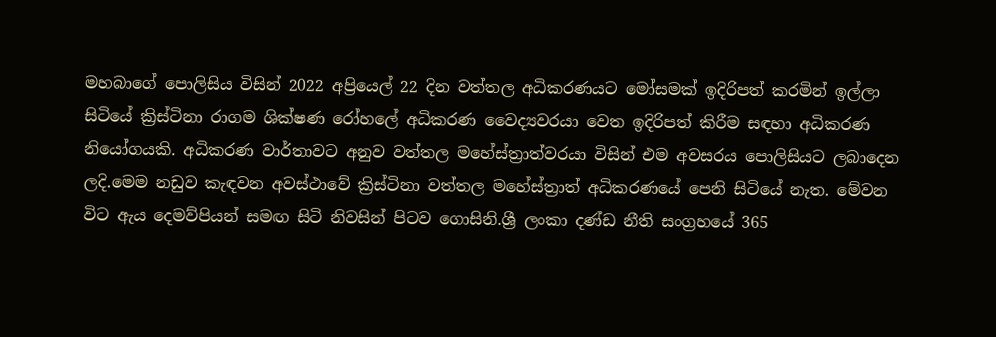මහබාගේ පොලිසිය විසින් 2022 අප්‍රියෙල් 22 දින වත්තල අධිකරණයට මෝසමක් ඉදිරිපත් කරමින් ඉල්ලා සිටියේ ක්‍රිස්ටිනා රාගම ශික්ෂණ රෝහලේ අධිකරණ වෛද්‍යවරයා වෙත ඉදිරිපත් කිරීම සඳහා අධිකරණ නියෝගයකි. අධිකරණ වාර්තාවට අනුව වත්තල මහේස්ත්‍රාත්වරයා විසින් එම අවසරය පොලිසියට ලබාදෙන ලදි.මෙම නඩුව කැඳවන අවස්ථාවේ ක්‍රිස්ටිනා වත්තල මහේස්ත්‍රාත් අධිකරණයේ පෙනි සිටියේ නැත. මේවන විට ඇය දෙමව්පියන් සමඟ සිටි නිවසින් පිටව ගොසිනි.ශ්‍රී ලංකා දණ්ඩ නීති සංග්‍රහයේ 365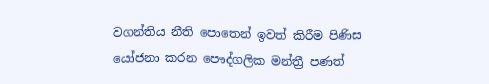වගන්තිය නීති පොතෙන් ඉවත් කිරීම පිණිස යෝජනා කරන පෞද්ගලික මන්ත්‍රී පණත්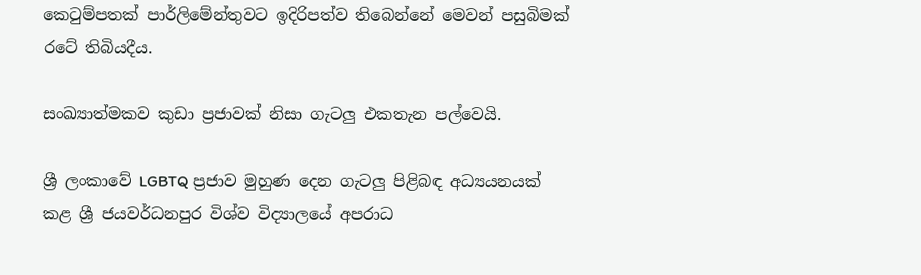කෙටුම්පතක් පාර්ලිමේන්තුවට ඉදිරිපත්ව තිබෙන්නේ මෙවන් පසුබිමක් රටේ තිබියදීය.

සංඛ්‍යාත්මකව කුඩා ප්‍රජාවක් නිසා ගැටලු එකතැන පල්වෙයි.

ශ්‍රී ලංකාවේ LGBTQ ප්‍රජාව මුහුණ දෙන ගැටලු පිළිබඳ අධ්‍යයනයක් කළ ශ්‍රී ජයවර්ධනපුර විශ්ව විද්‍යාලයේ අපරාධ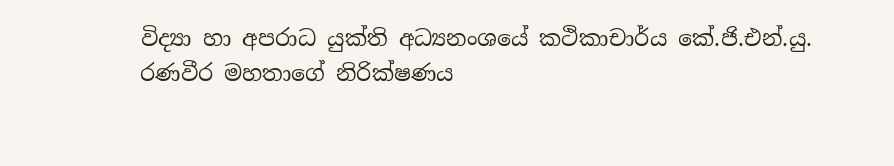විද්‍යා හා අපරාධ යුක්ති අධ්‍යනංශයේ කථිකාචාර්ය කේ.ජි.එන්.යු. රණවීර මහතාගේ නිරික්ෂණය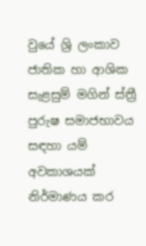වුයේ ශ්‍රි ලංකාව ජාතික හා ආශික සැළසුම් මගින් ස්ත්‍රී පුරුෂ සමාජභාවය සඳහා යම් අවකාශයක් නිර්මාණය කර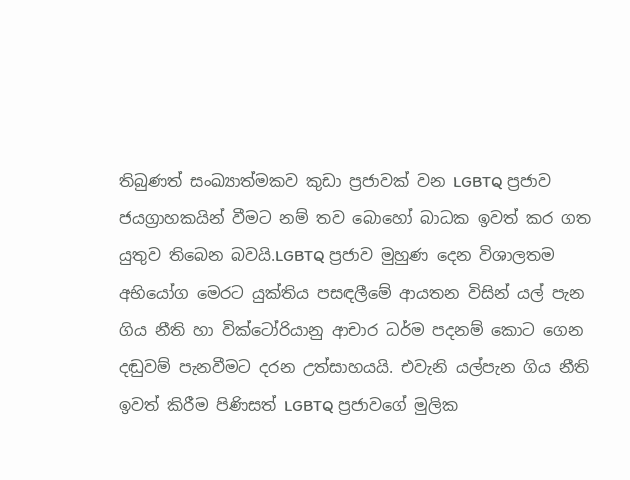තිබුණත් සංඛ්‍යාත්මකව කුඩා ප්‍රජාවක් වන LGBTQ ප්‍රජාව ජයග්‍රාහකයින් වීමට නම් තව බොහෝ බාධක ඉවත් කර ගත යුතුව තිබෙන බවයි.LGBTQ ප්‍රජාව මුහුණ දෙන විශාලතම අභියෝග මෙරට යුක්තිය පසඳලීමේ ආයතන විසින් යල් පැන ගිය නීති හා වික්ටෝරියානු ආචාර ධර්ම පදනම් කොට ගෙන දඬුවම් පැනවීමට දරන උත්සාහයයි. එවැනි යල්පැන ගිය නීති ඉවත් කිරීම පිණිසත් LGBTQ ප්‍රජාවගේ මුලික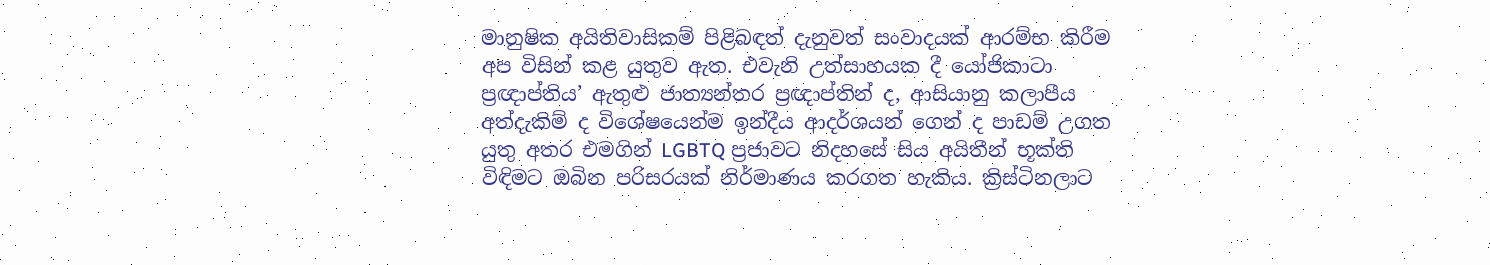මානුෂික අයිතිවාසිකම් පිළිබඳත් දැනුවත් සංවාදයක් ආරම්භ කිරීම අප විසින් කළ යුතුව ඇත. එවැනි උත්සාහයක දී යෝජිකාටා ප්‍රඥාප්තිය’ ඇතුළු ජාත්‍යන්තර ප්‍රඥාප්තින් ද, ආසියානු කලාපීය අත්දැකිම් ද විශේෂයෙන්ම ඉන්දීය ආදර්ශයන් ගෙන් ද පාඩම් උගත යුතු අතර එමගින් LGBTQ ප්‍රජාවට නිදහසේ සිය අයිතීන් භූක්ති විඳිමට ඔබින පරිසරයක් නිර්මාණය කරගත හැකිය. ක්‍රිස්ටිනලාට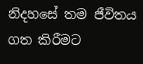නිදහසේ තම ජීවිතය ගත කිරීමට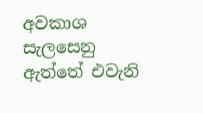අවකාශ සැලසෙනු ඇත්තේ එවැනි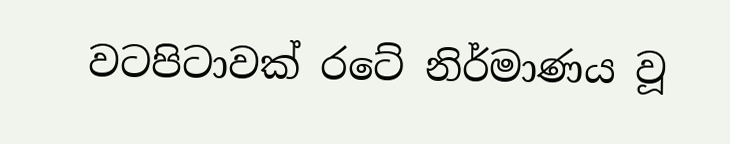වටපිටාවක් රටේ නිර්මාණය වූ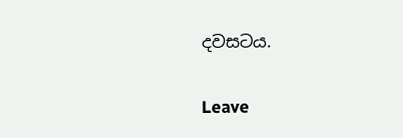දවසටය.

Leave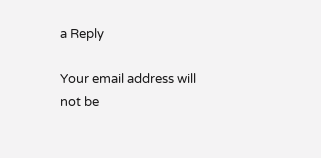a Reply

Your email address will not be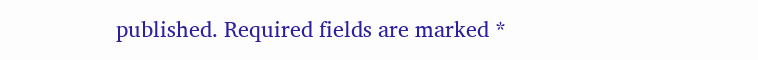published. Required fields are marked *